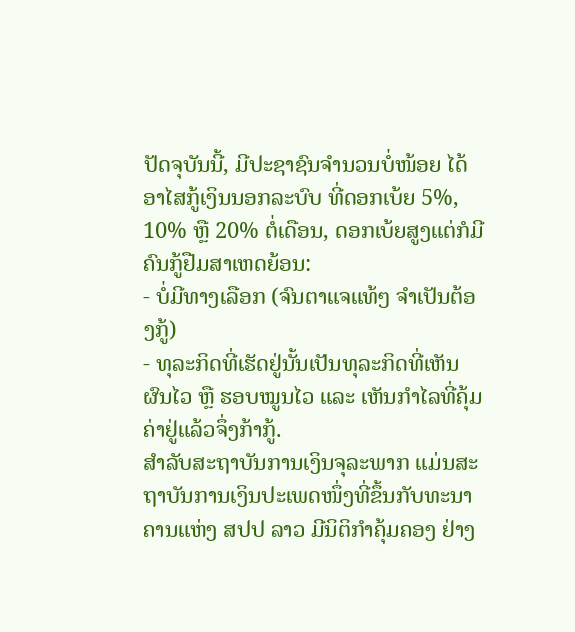ປັດຈຸບັນນີ້, ມີປະຊາຊົນຈຳນວນບໍ່ໜ້ອຍ ໄດ້ອາໄສກູ້ເງິນນອກລະບົບ ທີ່ດອກເບ້ຍ 5%, 10% ຫຼື 20% ຕໍ່ເດືອນ, ດອກເບ້ຍສູງແຕ່ກໍມີຄົນກູ້ຢືມສາເຫດຍ້ອນ:
- ບໍ່ມີທາງເລືອກ (ຈົນຕາແຈແທ້ໆ ຈໍາເປັນຕ້ອງກູ້)
- ທຸລະກິດທີ່ເຮັດຢູ່ນັ້ນເປັນທຸລະກິດທີ່ເຫັນຜົນໄວ ຫຼື ຮອບໝູນໄວ ແລະ ເຫັນກໍາໄລທີ່ຄຸ້ມຄ່າຢູ່ແລ້ວຈຶ່ງກ້າກູ້.
ສຳລັບສະຖາບັນການເງິນຈຸລະພາກ ແມ່ນສະຖາບັນການເງິນປະເພດໜຶ່ງທີ່ຂຶ້ນກັບທະນາຄານແຫ່ງ ສປປ ລາວ ມີນິຕິກຳຄຸ້ມຄອງ ຢ່າງ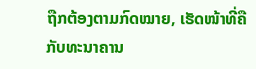ຖືກຕ້ອງຕາມກົດໝາຍ, ເຮັດໜ້າທີ່ຄືກັບທະນາຄານ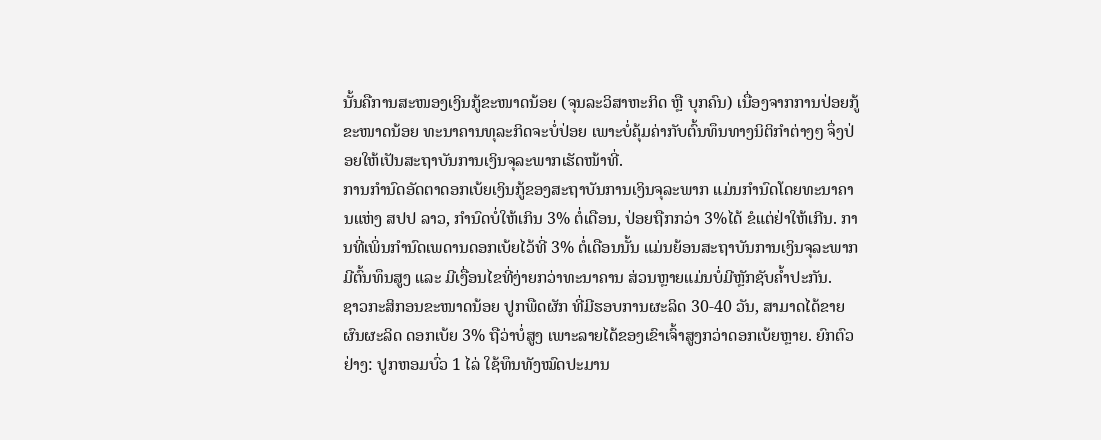ນັ້ນຄືການສະໜອງເງິນກູ້ຂະໜາດນ້ອຍ (ຈຸນລະວິສາຫະກິດ ຫຼື ບຸກຄົນ) ເນື່ອງຈາກການປ່ອຍກູ້ຂະໜາດນ້ອຍ ທະນາຄານທຸລະກິດຈະບໍ່ປ່ອຍ ເພາະບໍ່ຄຸ້ມຄ່າກັບຕົ້ນທຶນທາງນິຕິກຳຕ່າງໆ ຈຶ່ງປ່ອຍໃຫ້ເປັນສະຖາບັນການເງິນຈຸລະພາກເຮັດໜ້າທີ່.
ການກຳນົດອັດຕາດອກເບ້ຍເງິນກູ້ຂອງສະຖາບັນການເງິນຈຸລະພາກ ແມ່ນກຳນົດໂດຍທະນາຄານແຫ່ງ ສປປ ລາວ, ກຳນົດບໍ່ໃຫ້ເກິນ 3% ຕໍ່ເດືອນ, ປ່ອຍຖືກກວ່າ 3%ໄດ້ ຂໍແຕ່ຢ່າໃຫ້ເກີນ. ການທີ່ເພິ່ນກຳນົດເພດານດອກເບ້ຍໄວ້ທີ່ 3% ຕໍ່ເດືອນນັ້ນ ແມ່ນຍ້ອນສະຖາບັນການເງິນຈຸລະພາກມີຕົ້ນທຶນສູງ ແລະ ມີເງື່ອນໄຂທີ່ງ່າຍກວ່າທະນາຄານ ສ່ວນຫຼາຍແມ່ນບໍ່ມີຫຼັກຊັບຄ້ຳປະກັນ.
ຊາວກະສິກອນຂະໜາດນ້ອຍ ປູກພືດຜັກ ທີ່ມີຮອບການຜະລິດ 30-40 ວັນ, ສາມາດໄດ້ຂາຍຜົນຜະລິດ ດອກເບ້ຍ 3% ຖືວ່າບໍ່ສູງ ເພາະລາຍໄດ້ຂອງເຂົາເຈົ້າສູງກວ່າດອກເບ້ຍຫຼາຍ. ຍົກຕົວຢ່າງ: ປູກຫອມບົ່ວ 1 ໄລ່ ໃຊ້ທຶນທັງໝົດປະມານ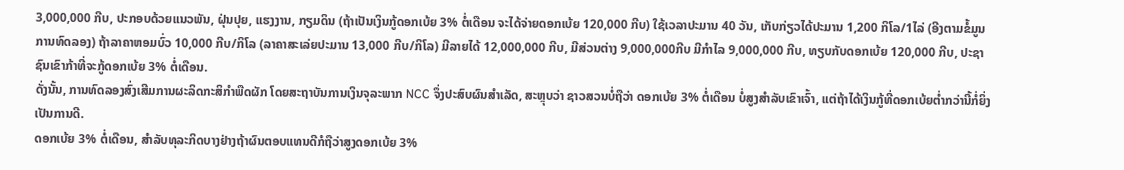3,000,000 ກີບ, ປະກອບດ້ວຍແນວພັນ, ຝຸ່ນປຸຍ, ແຮງງານ, ກຽມດິນ (ຖ້າເປັນເງິນກູ້ດອກເບ້ຍ 3% ຕໍ່ເດືອນ ຈະໄດ້ຈ່າຍດອກເບ້ຍ 120,000 ກີບ) ໃຊ້ເວລາປະມານ 40 ວັນ, ເກັບກ່ຽວໄດ້ປະມານ 1,200 ກິໂລ/1ໄລ່ (ອີງຕາມຂໍ້ມູນການທົດລອງ) ຖ້າລາຄາຫອມບົ່ວ 10,000 ກີບ/ກິໂລ (ລາຄາສະເລ່ຍປະມານ 13,000 ກີບ/ກິໂລ) ມີລາຍໄດ້ 12,000,000 ກີບ, ມີສ່ວນຕ່າງ 9,000,000ກີບ ມີກໍາໄລ 9,000,000 ກີບ, ທຽບກັບດອກເບ້ຍ 120,000 ກີບ, ປະຊາຊົນເຂົາກ້າທີ່ຈະກູ້ດອກເບ້ຍ 3% ຕໍ່ເດືອນ.
ດັ່ງນັ້ນ, ການທົດລອງສົ່ງເສີມການຜະລິດກະສິກຳພືດຜັກ ໂດຍສະຖາບັນການເງິນຈຸລະພາກ NCC ຈຶ່ງປະສົບຜົນສໍາເລັດ, ສະຫຼຸບວ່າ ຊາວສວນບໍ່ຖືວ່າ ດອກເບ້ຍ 3% ຕໍ່ເດືອນ ບໍ່ສູງສຳລັບເຂົາເຈົ້າ, ແຕ່ຖ້າໄດ້ເງິນກູ້ທີ່ດອກເບ້ຍຕ່ຳກວ່ານີ້ກໍ່ຍິ່ງເປັນການດີ.
ດອກເບ້ຍ 3% ຕໍ່ເດືອນ, ສຳລັບທຸລະກິດບາງຢ່າງຖ້າຜົນຕອບແທນດີກໍຖືວ່າສູງດອກເບ້ຍ 3%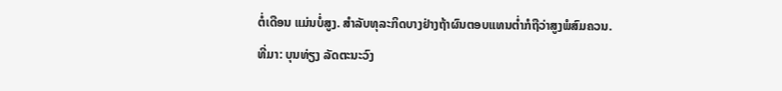ຕໍ່ເດືອນ ແມ່ນບໍ່ສູງ. ສຳລັບທຸລະກິດບາງຢ່າງຖ້າຜົນຕອບແທນຕໍ່າກໍຖືວ່າສູງພໍສົມຄວນ.
ທີ່ມາ: ບຸນທ່ຽງ ລັດຕະນະວົງ